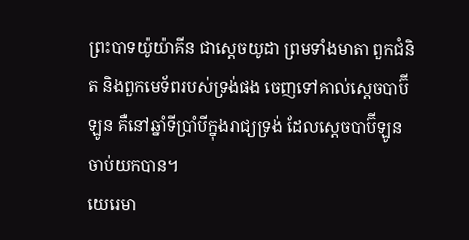ព្រះបាទយ៉ូយ៉ាគីន ជាស្តេចយូដា ព្រមទាំងមាតា ពួកជំនិត និងពួកមេទ័ពរបស់ទ្រង់ផង ចេញទៅគាល់ស្តេចបាប៊ីឡូន គឺនៅឆ្នាំទីប្រាំបីក្នុងរាជ្យទ្រង់ ដែលស្តេចបាប៊ីឡូនចាប់យកបាន។
យេរេមា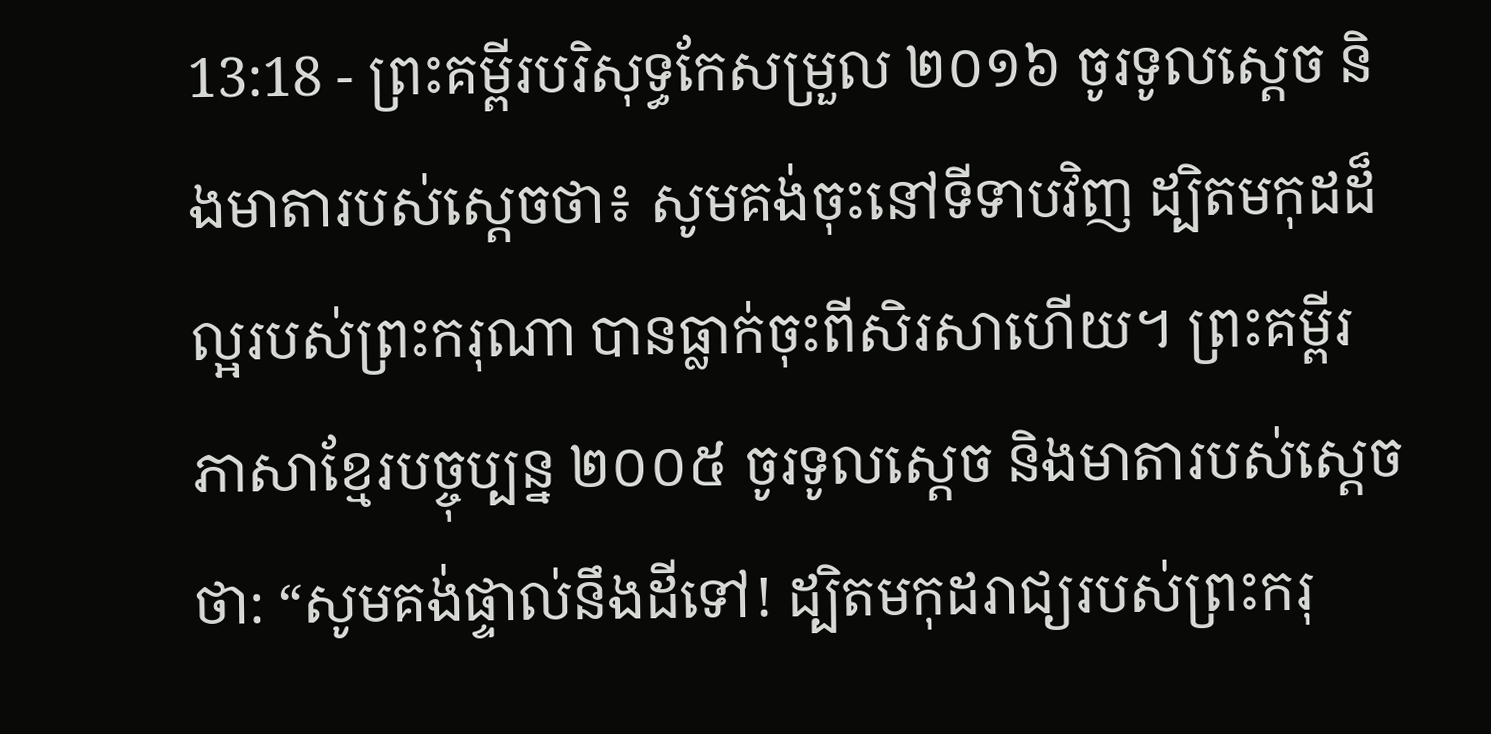13:18 - ព្រះគម្ពីរបរិសុទ្ធកែសម្រួល ២០១៦ ចូរទូលស្ដេច និងមាតារបស់ស្ដេចថា៖ សូមគង់ចុះនៅទីទាបវិញ ដ្បិតមកុដដ៏ល្អរបស់ព្រះករុណា បានធ្លាក់ចុះពីសិរសាហើយ។ ព្រះគម្ពីរភាសាខ្មែរបច្ចុប្បន្ន ២០០៥ ចូរទូលស្ដេច និងមាតារបស់ស្ដេចថា: “សូមគង់ផ្ទាល់នឹងដីទៅ! ដ្បិតមកុដរាជ្យរបស់ព្រះករុ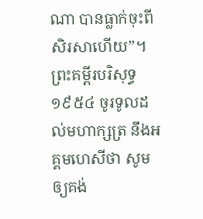ណា បានធ្លាក់ចុះពីសិរសាហើយ”។ ព្រះគម្ពីរបរិសុទ្ធ ១៩៥៤ ចូរទូលដល់មហាក្សត្រ នឹងអគ្គមហេសីថា សូមឲ្យគង់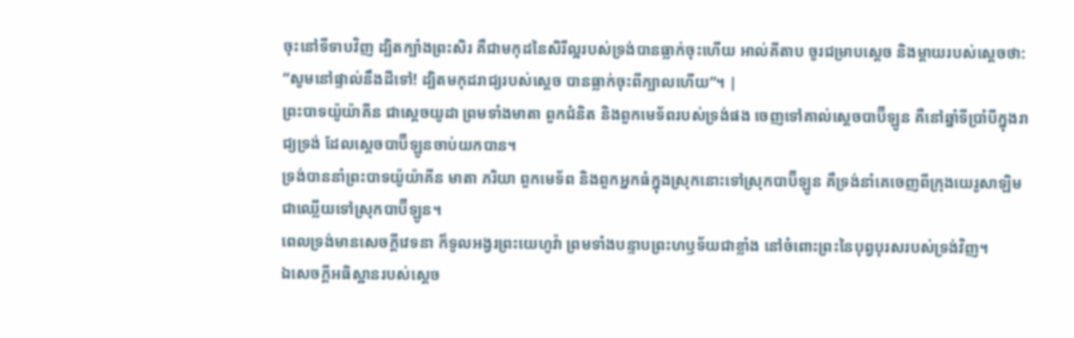ចុះនៅទីទាបវិញ ដ្បិតក្បាំងព្រះសិរ គឺជាមកុដនៃសិរីល្អរបស់ទ្រង់បានធ្លាក់ចុះហើយ អាល់គីតាប ចូរជម្រាបស្ដេច និងម្តាយរបស់ស្ដេចថា: “សូមនៅផ្ទាល់នឹងដីទៅ! ដ្បិតមកុដរាជ្យរបស់ស្តេច បានធ្លាក់ចុះពីក្បាលហើយ”។ |
ព្រះបាទយ៉ូយ៉ាគីន ជាស្តេចយូដា ព្រមទាំងមាតា ពួកជំនិត និងពួកមេទ័ពរបស់ទ្រង់ផង ចេញទៅគាល់ស្តេចបាប៊ីឡូន គឺនៅឆ្នាំទីប្រាំបីក្នុងរាជ្យទ្រង់ ដែលស្តេចបាប៊ីឡូនចាប់យកបាន។
ទ្រង់បាននាំព្រះបាទយ៉ូយ៉ាគីន មាតា ភរិយា ពួកមេទ័ព និងពួកអ្នកធំក្នុងស្រុកនោះទៅស្រុកបាប៊ីឡូន គឺទ្រង់នាំគេចេញពីក្រុងយេរូសាឡិមជាឈ្លើយទៅស្រុកបាប៊ីឡូន។
ពេលទ្រង់មានសេចក្ដីវេទនា ក៏ទូលអង្វរព្រះយេហូវ៉ា ព្រមទាំងបន្ទាបព្រះហឫទ័យជាខ្លាំង នៅចំពោះព្រះនៃបុព្វបុរសរបស់ទ្រង់វិញ។
ឯសេចក្ដីអធិស្ឋានរបស់ស្ដេច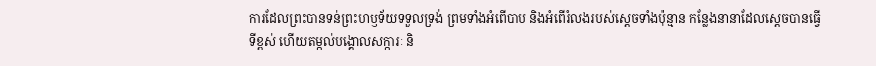ការដែលព្រះបានទន់ព្រះហឫទ័យទទួលទ្រង់ ព្រមទាំងអំពើបាប និងអំពើរំលងរបស់ស្ដេចទាំងប៉ុន្មាន កន្លែងនានាដែលស្ដេចបានធ្វើទីខ្ពស់ ហើយតម្កល់បង្គោលសក្ការៈ និ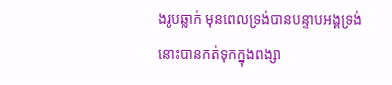ងរូបឆ្លាក់ មុនពេលទ្រង់បានបន្ទាបអង្គទ្រង់ នោះបានកត់ទុកក្នុងពង្សា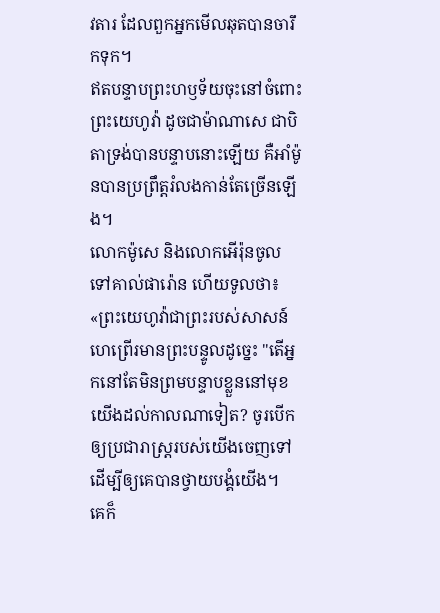វតារ ដែលពួកអ្នកមើលឆុតបានចារឹកទុក។
ឥតបន្ទាបព្រះហឫទ័យចុះនៅចំពោះព្រះយេហូវ៉ា ដូចជាម៉ាណាសេ ជាបិតាទ្រង់បានបន្ទាបនោះឡើយ គឺអាំម៉ូនបានប្រព្រឹត្តរំលងកាន់តែច្រើនឡើង។
លោកម៉ូសេ និងលោកអើរ៉ុនចូលទៅគាល់ផារ៉ោន ហើយទូលថា៖ «ព្រះយេហូវ៉ាជាព្រះរបស់សាសន៍ហេព្រើរមានព្រះបន្ទូលដូច្នេះ "តើអ្នកនៅតែមិនព្រមបន្ទាបខ្លួននៅមុខយើងដល់កាលណាទៀត? ចូរបើកឲ្យប្រជារាស្ត្ររបស់យើងចេញទៅ ដើម្បីឲ្យគេបានថ្វាយបង្គំយើង។
គេក៏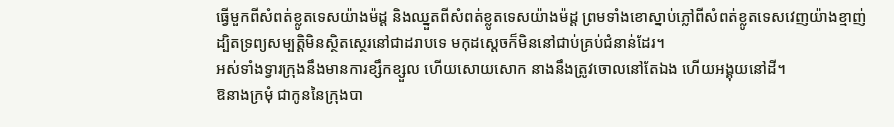ធ្វើមួកពីសំពត់ខ្លូតទេសយ៉ាងម៉ដ្ត និងឈ្នួតពីសំពត់ខ្លូតទេសយ៉ាងម៉ដ្ត ព្រមទាំងខោស្នាប់ភ្លៅពីសំពត់ខ្លូតទេសវេញយ៉ាងខ្មាញ់
ដ្បិតទ្រព្យសម្បត្តិមិនស្ថិតស្ថេរនៅជាដរាបទេ មកុដស្តេចក៏មិននៅជាប់គ្រប់ជំនាន់ដែរ។
អស់ទាំងទ្វារក្រុងនឹងមានការខ្សឹកខ្សួល ហើយសោយសោក នាងនឹងត្រូវចោលនៅតែឯង ហើយអង្គុយនៅដី។
ឱនាងក្រមុំ ជាកូននៃក្រុងបា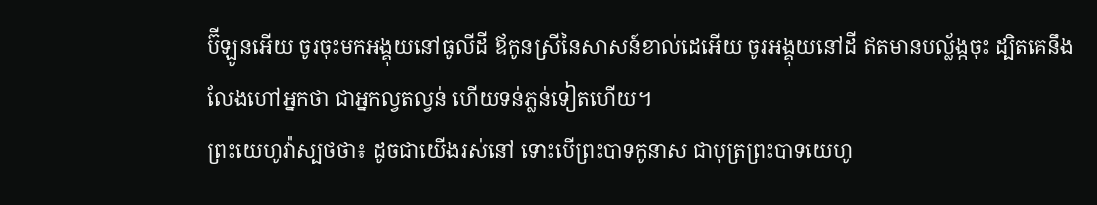ប៊ីឡូនអើយ ចូរចុះមកអង្គុយនៅធូលីដី ឪកូនស្រីនៃសាសន៍ខាល់ដេអើយ ចូរអង្គុយនៅដី ឥតមានបល្ល័ង្កចុះ ដ្បិតគេនឹងលែងហៅអ្នកថា ជាអ្នកល្វតល្វន់ ហើយទន់ភ្លន់ទៀតហើយ។
ព្រះយេហូវ៉ាស្បថថា៖ ដូចជាយើងរស់នៅ ទោះបើព្រះបាទកូនាស ជាបុត្រព្រះបាទយេហូ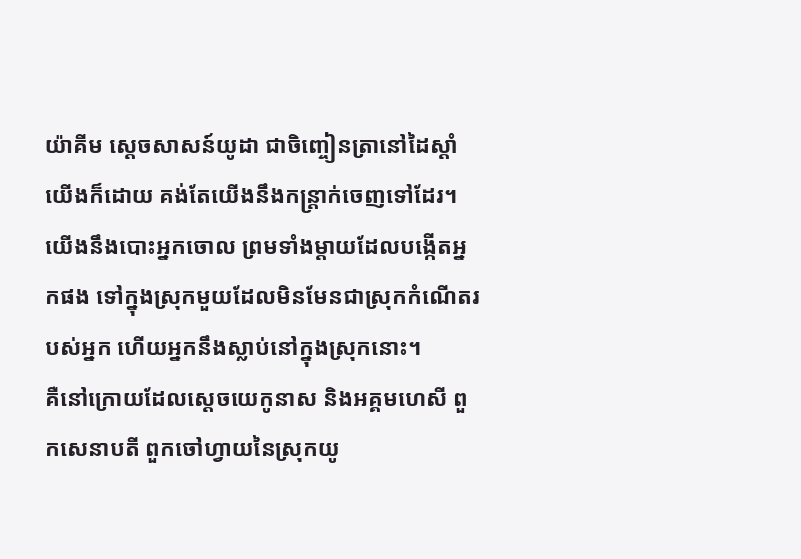យ៉ាគីម ស្តេចសាសន៍យូដា ជាចិញ្ចៀនត្រានៅដៃស្តាំយើងក៏ដោយ គង់តែយើងនឹងកន្ត្រាក់ចេញទៅដែរ។
យើងនឹងបោះអ្នកចោល ព្រមទាំងម្តាយដែលបង្កើតអ្នកផង ទៅក្នុងស្រុកមួយដែលមិនមែនជាស្រុកកំណើតរបស់អ្នក ហើយអ្នកនឹងស្លាប់នៅក្នុងស្រុកនោះ។
គឺនៅក្រោយដែលស្តេចយេកូនាស និងអគ្គមហេសី ពួកសេនាបតី ពួកចៅហ្វាយនៃស្រុកយូ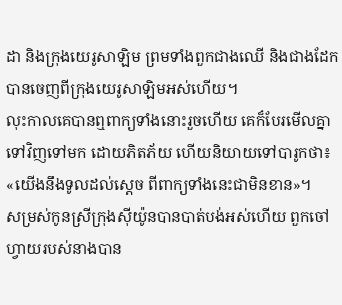ដា និងក្រុងយេរូសាឡិម ព្រមទាំងពួកជាងឈើ និងជាងដែក បានចេញពីក្រុងយេរូសាឡិមអស់ហើយ។
លុះកាលគេបានឮពាក្យទាំងនោះរួចហើយ គេក៏បែរមើលគ្នាទៅវិញទៅមក ដោយភិតភ័យ ហើយនិយាយទៅបារូកថា៖ «យើងនឹងទូលដល់ស្តេច ពីពាក្យទាំងនេះជាមិនខាន»។
សម្រស់កូនស្រីក្រុងស៊ីយ៉ូនបានបាត់បង់អស់ហើយ ពួកចៅហ្វាយរបស់នាងបាន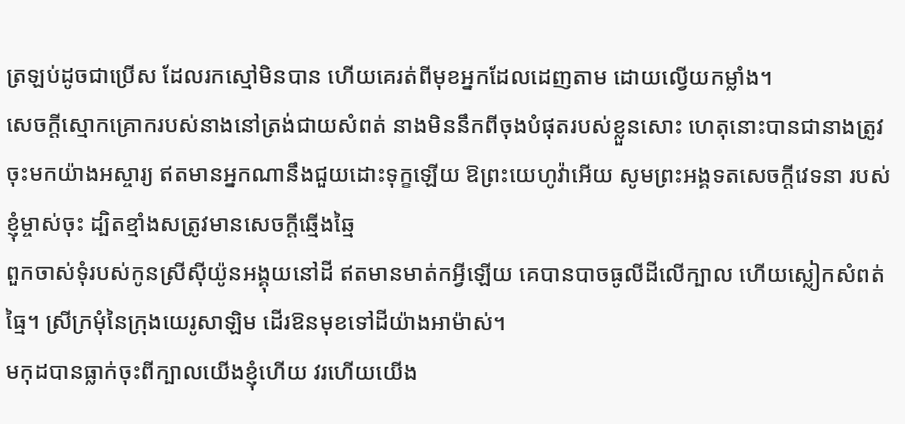ត្រឡប់ដូចជាប្រើស ដែលរកស្មៅមិនបាន ហើយគេរត់ពីមុខអ្នកដែលដេញតាម ដោយល្វើយកម្លាំង។
សេចក្ដីស្មោកគ្រោករបស់នាងនៅត្រង់ជាយសំពត់ នាងមិននឹកពីចុងបំផុតរបស់ខ្លួនសោះ ហេតុនោះបានជានាងត្រូវចុះមកយ៉ាងអស្ចារ្យ ឥតមានអ្នកណានឹងជួយដោះទុក្ខឡើយ ឱព្រះយេហូវ៉ាអើយ សូមព្រះអង្គទតសេចក្ដីវេទនា របស់ខ្ញុំម្ចាស់ចុះ ដ្បិតខ្មាំងសត្រូវមានសេចក្ដីឆ្មើងឆ្មៃ
ពួកចាស់ទុំរបស់កូនស្រីស៊ីយ៉ូនអង្គុយនៅដី ឥតមានមាត់កអ្វីឡើយ គេបានបាចធូលីដីលើក្បាល ហើយស្លៀកសំពត់ធ្មៃ។ ស្រីក្រមុំនៃក្រុងយេរូសាឡិម ដើរឱនមុខទៅដីយ៉ាងអាម៉ាស់។
មកុដបានធ្លាក់ចុះពីក្បាលយើងខ្ញុំហើយ វរហើយយើង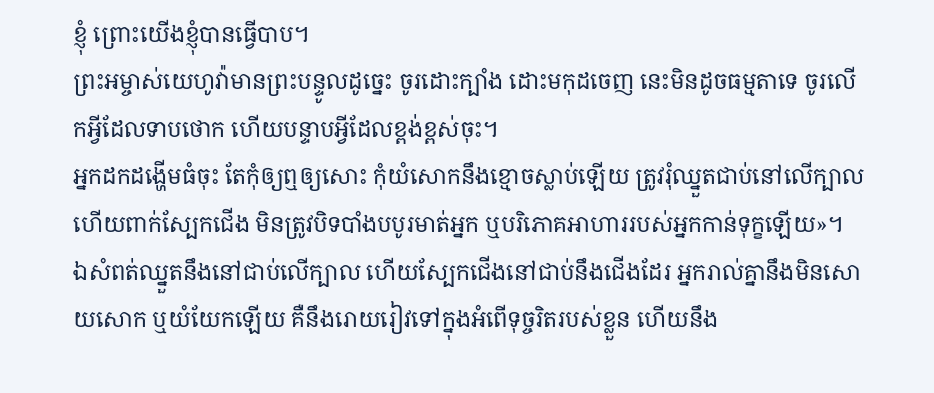ខ្ញុំ ព្រោះយើងខ្ញុំបានធ្វើបាប។
ព្រះអម្ចាស់យេហូវ៉ាមានព្រះបន្ទូលដូច្នេះ ចូរដោះក្បាំង ដោះមកុដចេញ នេះមិនដូចធម្មតាទេ ចូរលើកអ្វីដែលទាបថោក ហើយបន្ទាបអ្វីដែលខ្ពង់ខ្ពស់ចុះ។
អ្នកដកដង្ហើមធំចុះ តែកុំឲ្យឮឲ្យសោះ កុំយំសោកនឹងខ្មោចស្លាប់ឡើយ ត្រូវរុំឈ្នួតជាប់នៅលើក្បាល ហើយពាក់ស្បែកជើង មិនត្រូវបិទបាំងបបូរមាត់អ្នក ឬបរិភោគអាហាររបស់អ្នកកាន់ទុក្ខឡើយ»។
ឯសំពត់ឈ្នួតនឹងនៅជាប់លើក្បាល ហើយស្បែកជើងនៅជាប់នឹងជើងដែរ អ្នករាល់គ្នានឹងមិនសោយសោក ឬយំយែកឡើយ គឺនឹងរោយរៀវទៅក្នុងអំពើទុច្ចរិតរបស់ខ្លួន ហើយនឹង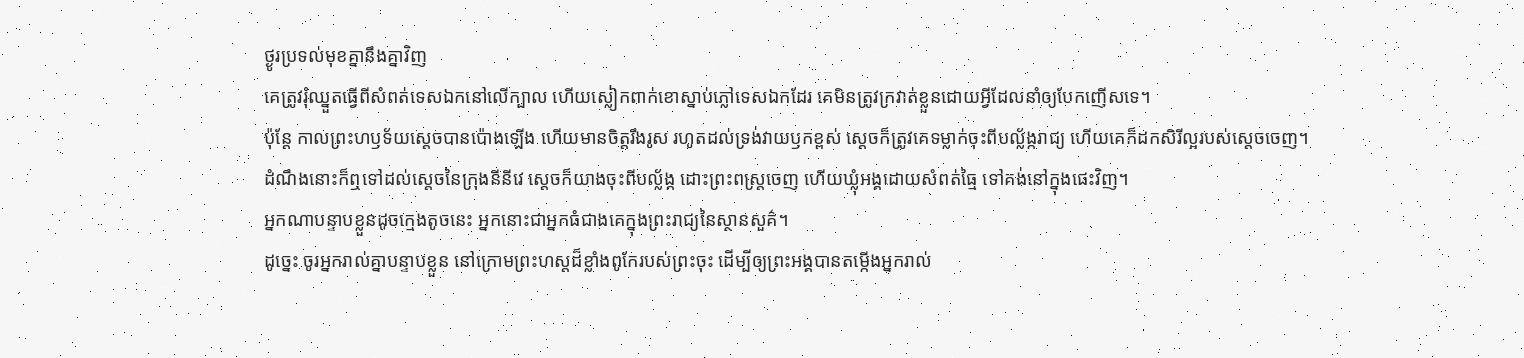ថ្ងូរប្រទល់មុខគ្នានឹងគ្នាវិញ
គេត្រូវរុំឈ្នួតធ្វើពីសំពត់ទេសឯកនៅលើក្បាល ហើយស្លៀកពាក់ខោស្នាប់ភ្លៅទេសឯកដែរ គេមិនត្រូវក្រវាត់ខ្លួនដោយអ្វីដែលនាំឲ្យបែកញើសទេ។
ប៉ុន្ដែ កាលព្រះហឫទ័យស្ដេចបានប៉ោងឡើង ហើយមានចិត្តរឹងរូស រហូតដល់ទ្រង់វាយឫកខ្ពស់ ស្ដេចក៏ត្រូវគេទម្លាក់ចុះពីបល្ល័ង្ករាជ្យ ហើយគេក៏ដកសិរីល្អរបស់ស្ដេចចេញ។
ដំណឹងនោះក៏ឮទៅដល់ស្តេចនៃក្រុងនីនីវេ ស្ដេចក៏យាងចុះពីបល្ល័ង្ក ដោះព្រះពស្ត្រចេញ ហើយឃ្លុំអង្គដោយសំពត់ធ្មៃ ទៅគង់នៅក្នុងផេះវិញ។
អ្នកណាបន្ទាបខ្លួនដូចក្មេងតូចនេះ អ្នកនោះជាអ្នកធំជាងគេក្នុងព្រះរាជ្យនៃស្ថានសួគ៌។
ដូច្នេះ ចូរអ្នករាល់គ្នាបន្ទាបខ្លួន នៅក្រោមព្រះហស្តដ៏ខ្លាំងពូកែរបស់ព្រះចុះ ដើម្បីឲ្យព្រះអង្គបានតម្កើងអ្នករាល់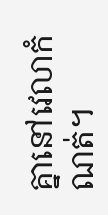គ្នានៅវេលាកំណត់។